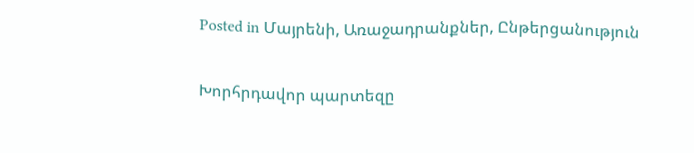Posted in Մայրենի, Առաջադրանքներ, Ընթերցանություն

Խորհրդավոր պարտեզը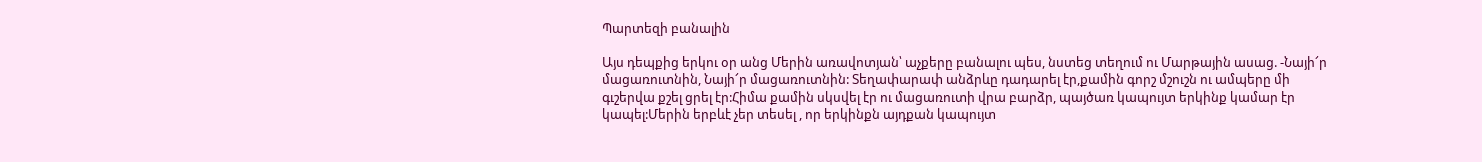Պարտեզի բանալին

Այս դեպքից երկու օր անց Մերին առավոտյան՝ աչքերը բանալու պես, նստեց տեղում ու Մարթային ասաց. -Նայի՜ր մացառուտնին, Նայի՜ր մացառուտնին: Տեղափարափ անձրևը դադարել էր,քամին գորշ մշուշն ու ամպերը մի գւշերվա քշել ցրել էր:Հիմա քամին սկսվել էր ու մացառուտի վրա բարձր, պայծառ կապույտ երկինք կամար էր կապել:Մերին երբևէ չեր տեսել , որ երկինքն այդքան կապույտ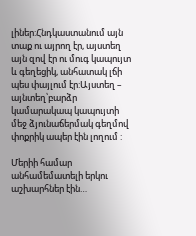լիներ:Հնդկաստանում այն տաք ու այրող էր, այստեղ այն զով էր ու մուգ կապույտ և գեղեցիկ, անհատակ լճի պես փայլում էր:Այստեղ – այնտեղ՝բարձր կամարակապ կապույտի մեջ ձյունաճերմակ գեղմով փոքրիկ ապեր էին լողում :

Մերիի համար անհամեմատելի երկու աշխարհներ էին…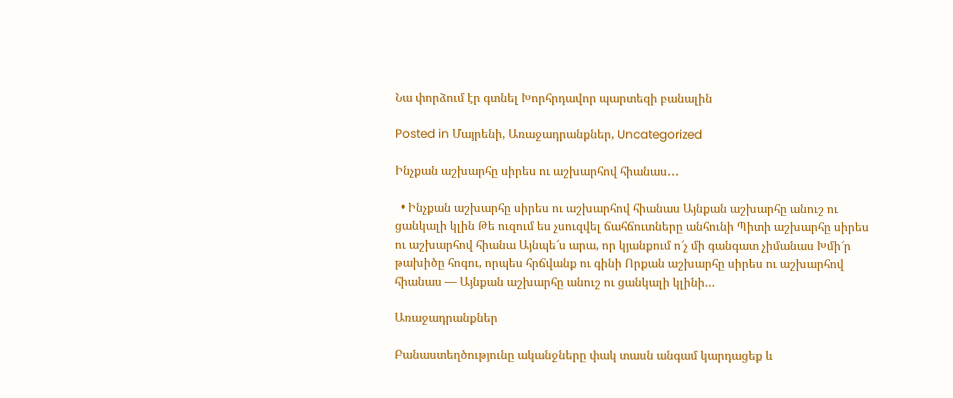Նա փորձում էր գտնել Խորհրդավոր պարտեզի բանալին

Posted in Մայրենի, Առաջադրանքներ, Uncategorized

Ինչքան աշխարհը սիրես ու աշխարհով հիանաս․․․

  • Ինչքան աշխարհը սիրես ու աշխարհով հիանաս Այնքան աշխարհը անուշ ու ցանկալի կլին Թե ուզում ես չսուզվել ճահճուտները անհունի Պիտի աշխարհը սիրես ու աշխարհով հիանա Այնպե՜ս արա, որ կյանքում ո՜չ մի գանգատ չիմանաս Խմի՜ր թախիծը հոգու, որպես հրճվանք ու գինի Որքան աշխարհը սիրես ու աշխարհով հիանաս — Այնքան աշխարհը անուշ ու ցանկալի կլինի…

Առաջադրանքներ

Բանաստեղծությունը ականջները փակ տասն անգամ կարդացեք և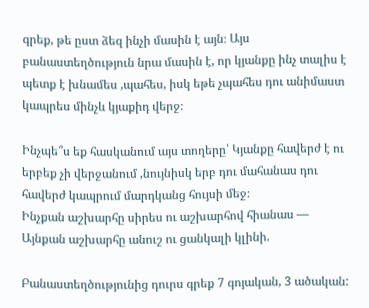գրեք, թե ըստ ձեզ ինչի մասին է այն։ Այս բանաստեղծություն նրա մասին է, որ կյանքը ինչ տալիս է պետք է խնամես ,պահես, իսկ եթե չպահես դու անիմաստ կապրես մինչև կյաքիդ վերջ։

Ինչպե՞ս եք հասկանում այս տողերը՝ Կյանքը հավերժ է ու երբեք չի վերջանում ,նույնիսկ երբ դու մահանաս դու հավերժ կապրում մարդկանց հույսի մեջ։
Ինչքան աշխարհը սիրես ու աշխարհով հիանաս —
Այնքան աշխարհը անուշ ու ցանկալի կլինի.

Բանաստեղծությունից դուրս գրեք 7 գոյական, 3 ածական: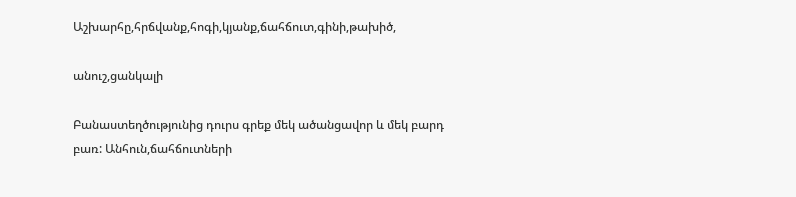Աշխարհը,հրճվանք,հոգի,կյանք,ճահճուտ,գինի,թախիծ,

անուշ,ցանկալի

Բանաստեղծությունից դուրս գրեք մեկ ածանցավոր և մեկ բարդ բառ: Անհուն,ճահճուտների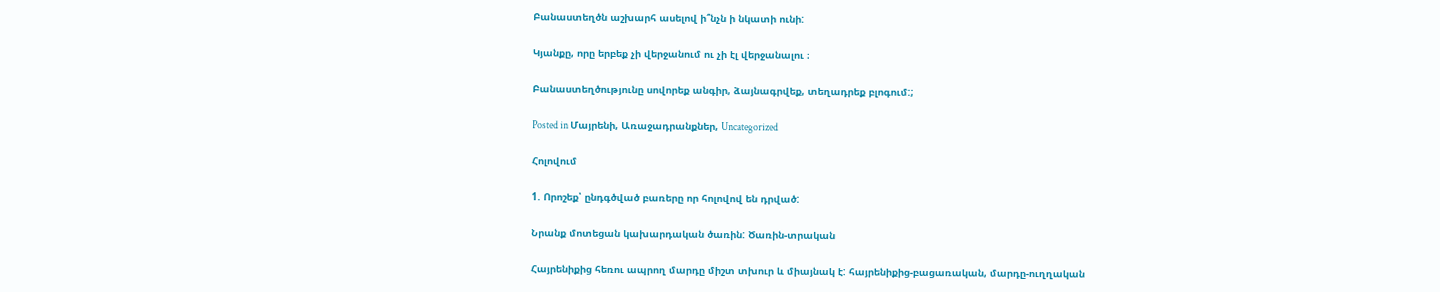Բանաստեղծն աշխարհ ասելով ի՞նչն ի նկատի ունի:

Կյանքը, որը երբեք չի վերջանում ու չի էլ վերջանալու ։

Բանաստեղծությունը սովորեք անգիր, ձայնագրվեք, տեղադրեք բլոգում:;

Posted in Մայրենի, Առաջադրանքներ, Uncategorized

Հոլովում

1. Որոշեք՝ ընդգծված բառերը որ հոլովով են դրված:

Նրանք մոտեցան կախարդական ծառին: Ծառին-տրական

Հայրենիքից հեռու ապրող մարդը միշտ տխուր և միայնակ է: հայրենիքից-բացառական, մարդը-ուղղական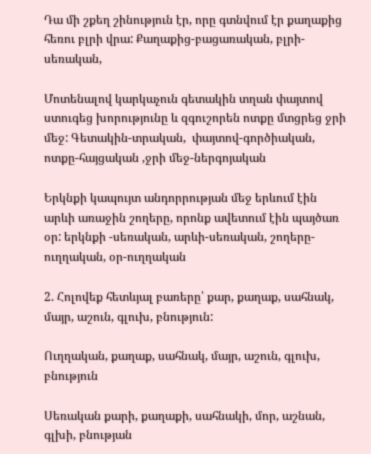Դա մի շքեղ շինություն էր, որը գտնվում էր քաղաքից հեռու բլրի վրա: Քաղաքից-բացառական, բլրի-սեռական,

Մոտենալով կարկաչուն գետակին տղան փայտով ստուգեց խորությունը և զգուշորեն ոտքը մտցրեց ջրի մեջ: Գետակին-տրական,  փայտով-գործիական, ոտքը-հայցական ,ջրի մեջ-ներգոյական

Երկնքի կապույտ անդորրության մեջ երևում էին արևի առաջին շողերը, որոնք ավետում էին պայծառ օր: երկնքի -սեռական, արևի-սեռական, շողերը-ուղղական, օր-ուղղական

2. Հոլովեք հետևյալ բառերը՝ քար, քաղաք, սահնակ, մայր, աշուն, գլուխ, բնություն:

Ուղղական, քաղաք, սահնակ, մայր, աշուն, գլուխ, բնություն

Սեռական քարի, քաղաքի, սահնակի, մոր, աշնան, գլխի, բնության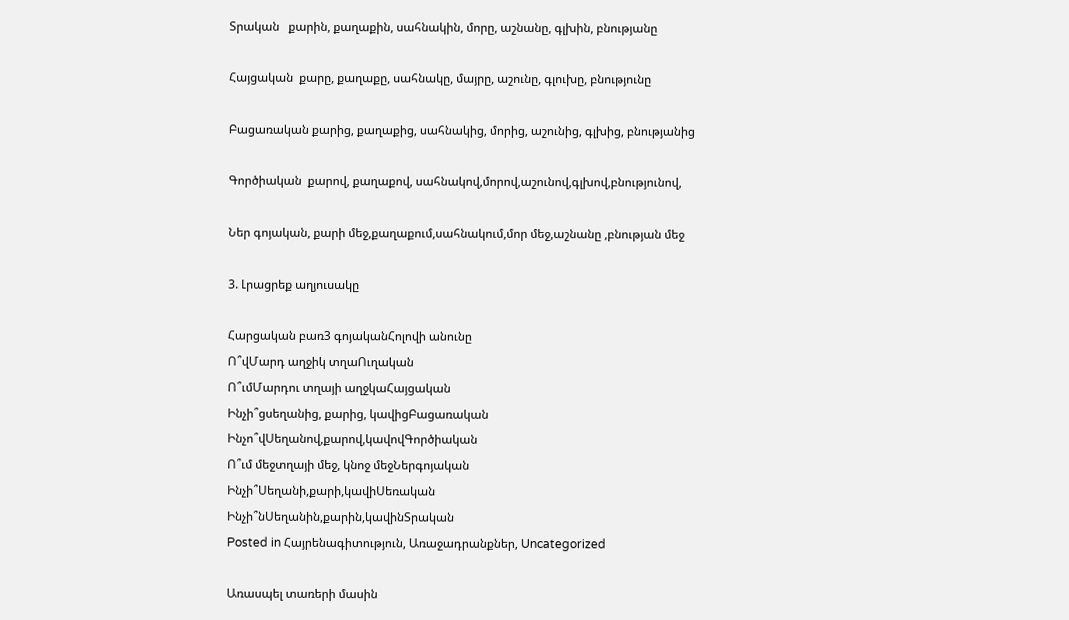Տրական   քարին, քաղաքին, սահնակին, մորը, աշնանը, գլխին, բնությանը

Հայցական  քարը, քաղաքը, սահնակը, մայրը, աշունը, գլուխը, բնությունը

Բացառական քարից, քաղաքից, սահնակից, մորից, աշունից, գլխից, բնությանից

Գործիական  քարով, քաղաքով, սահնակով,մորով,աշունով,գլխով,բնությունով,

Ներ գոյական, քարի մեջ,քաղաքում,սահնակում,մոր մեջ,աշնանը ,բնության մեջ

3. Լրացրեք աղյուսակը

Հարցական բառ3 գոյականՀոլովի անունը
Ո՞վՄարդ աղջիկ տղաՈւղական
Ո՞ւմՄարդու տղայի աղջկաՀայցական
Ինչի՞ցսեղանից, քարից, կավիցԲացառական
Ինչո՞վՍեղանով,քարով,կավովԳործիական
Ո՞ւմ մեջտղայի մեջ, կնոջ մեջՆերգոյական
Ինչի՞Սեղանի,քարի,կավիՍեռական
Ինչի՞նՍեղանին,քարին,կավինՏրական
Posted in Հայրենագիտություն, Առաջադրանքներ, Uncategorized

Առասպել տառերի մասին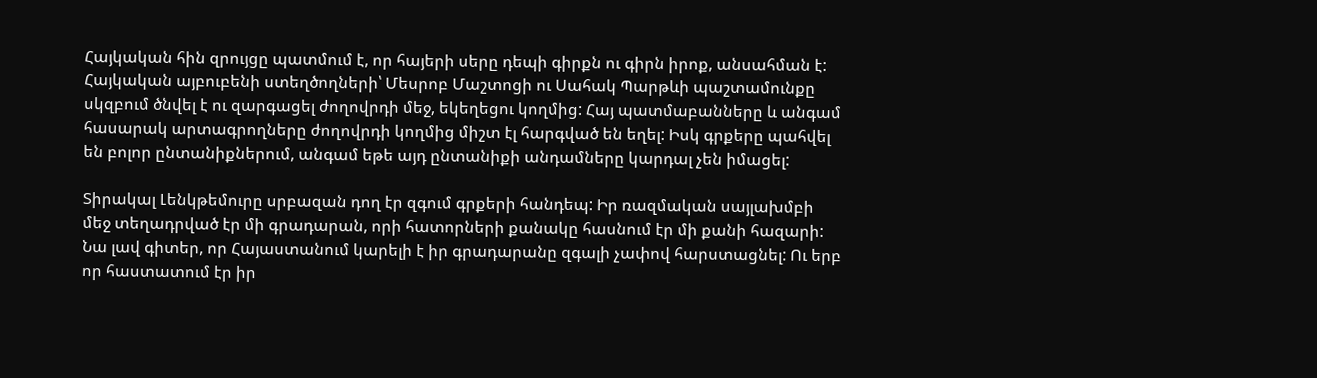Հայկական հին զրույցը պատմում է, որ հայերի սերը դեպի գիրքն ու գիրն իրոք, անսահման է: Հայկական այբուբենի ստեղծողների՝ Մեսրոբ Մաշտոցի ու Սահակ Պարթևի պաշտամունքը սկզբում ծնվել է ու զարգացել ժողովրդի մեջ, եկեղեցու կողմից: Հայ պատմաբանները և անգամ հասարակ արտագրողները ժողովրդի կողմից միշտ էլ հարգված են եղել: Իսկ գրքերը պահվել են բոլոր ընտանիքներում, անգամ եթե այդ ընտանիքի անդամները կարդալ չեն իմացել:

Տիրակալ Լենկթեմուրը սրբազան դող էր զգում գրքերի հանդեպ: Իր ռազմական սայլախմբի մեջ տեղադրված էր մի գրադարան, որի հատորների քանակը հասնում էր մի քանի հազարի: Նա լավ գիտեր, որ Հայաստանում կարելի է իր գրադարանը զգալի չափով հարստացնել: Ու երբ որ հաստատում էր իր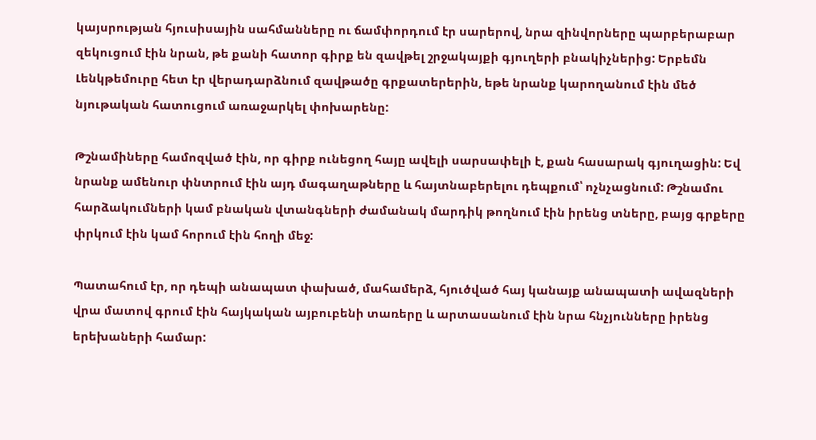կայսրության հյուսիսային սահմանները ու ճամփորդում էր սարերով, նրա զինվորները պարբերաբար զեկուցում էին նրան, թե քանի հատոր գիրք են զավթել շրջակայքի գյուղերի բնակիչներից: Երբեմն Լենկթեմուրը հետ էր վերադարձնում զավթածը գրքատերերին, եթե նրանք կարողանում էին մեծ նյութական հատուցում առաջարկել փոխարենը:

Թշնամիները համոզված էին, որ գիրք ունեցող հայը ավելի սարսափելի է, քան հասարակ գյուղացին: Եվ նրանք ամենուր փնտրում էին այդ մագաղաթները և հայտնաբերելու դեպքում՝ ոչնչացնում: Թշնամու հարձակումների կամ բնական վտանգների ժամանակ մարդիկ թողնում էին իրենց տները, բայց գրքերը փրկում էին կամ հորում էին հողի մեջ:

Պատահում էր, որ դեպի անապատ փախած, մահամերձ, հյուծված հայ կանայք անապատի ավազների վրա մատով գրում էին հայկական այբուբենի տառերը և արտասանում էին նրա հնչյունները իրենց երեխաների համար: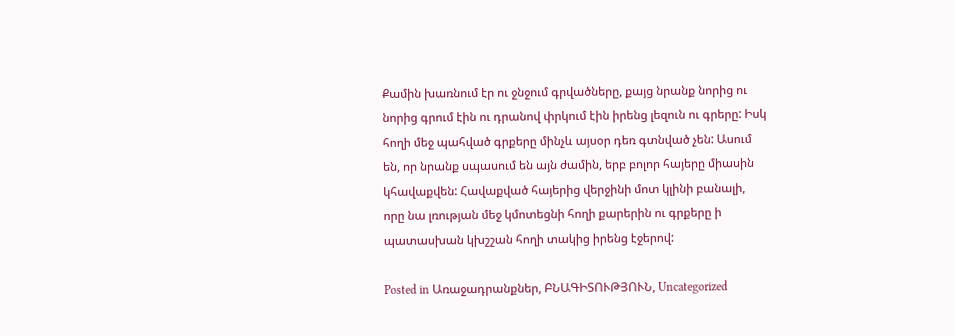Քամին խառնում էր ու ջնջում գրվածները, քայց նրանք նորից ու նորից գրում էին ու դրանով փրկում էին իրենց լեզուն ու գրերը: Իսկ հողի մեջ պահված գրքերը մինչև այսօր դեռ գտնված չեն: Ասում են, որ նրանք սպասում են այն ժամին, երբ բոլոր հայերը միասին կհավաքվեն: Հավաքված հայերից վերջինի մոտ կլինի բանալի, որը նա լռության մեջ կմոտեցնի հողի քարերին ու գրքերը ի պատասխան կխշշան հողի տակից իրենց էջերով:

Posted in Առաջադրանքներ, ԲՆԱԳԻՏՈՒԹՅՈՒՆ, Uncategorized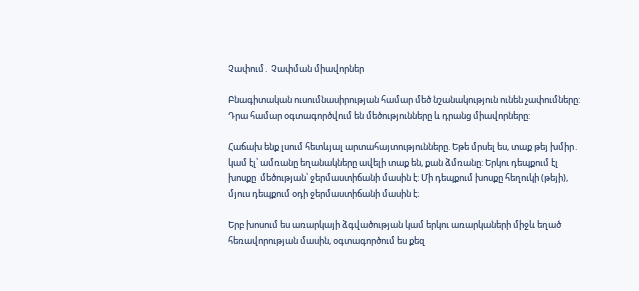Չափում․ Չափման միավորներ

Բնագիտական ուսումնասիրության համար մեծ նշանակություն ունեն չափումները: Դրա համար օգտագործվում են մեծությունները և դրանց միավորները:

Հաճախ ենք լսում հետևյալ արտահայտությունները. Եթե մրսել ես, տաք թեյ խմիր․ կամ էլ՝ ամռանը եղանակները ավելի տաք են, քան ձմռանը: Երկու դեպքում էլ խոսքը  մեծության՝ ջերմաստիճանի մասին է: Մի դեպքում խոսքը հեղուկի (թեյի), մյուս դեպքում օդի ջերմաստիճանի մասին է։

Երբ խոսում ես առարկայի ձգվածության կամ երկու առարկաների միջև եղած հեռավորության մասին, օգտագործում ես քեզ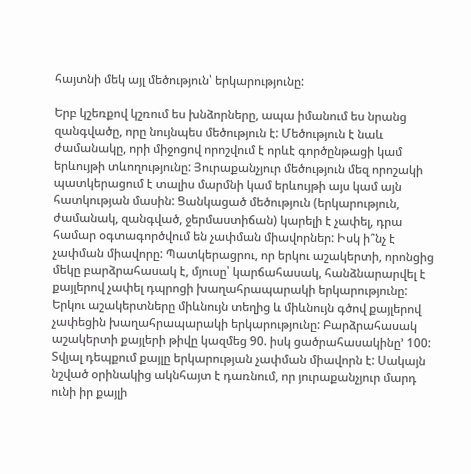հայտնի մեկ այլ մեծություն՝ երկարությունը:

Երբ կշեռքով կշռում ես խնձորները, ապա իմանում ես նրանց զանգվածը, որը նույնպես մեծություն է: Մեծություն է նաև ժամանակը, որի միջոցով որոշվում է որևէ գործընթացի կամ երևույթի տևողությունը: Յուրաքանչյուր մեծություն մեզ որոշակի պատկերացում է տալիս մարմնի կամ երևույթի այս կամ այն հատկության մասին: Ցանկացած մեծություն (երկարություն, ժամանակ, զանգված, ջերմաստիճան) կարելի է չափել, դրա համար օգտագործվում են չափման միավորներ: Իսկ ի՞նչ է չափման միավորը: Պատկերացրու, որ երկու աշակերտի, որոնցից մեկը բարձրահասակ է, մյուսը՝ կարճահասակ, հանձնարարվել է քայլերով չափել դպրոցի խաղահրապարակի երկարությունը: Երկու աշակերտները միևնույն տեղից և միևնույն գծով քայլերով չափեցին խաղահրապարակի երկարությունը: Բարձրահասակ աշակերտի քայլերի թիվը կազմեց 90. իսկ ցածրահասակինը’ 100: Տվյալ դեպքում քայլը երկարության չափման միավորն է: Սակայն նշված օրինակից ակնհայտ է դառնում, որ յուրաքանչյուր մարդ ունի իր քայլի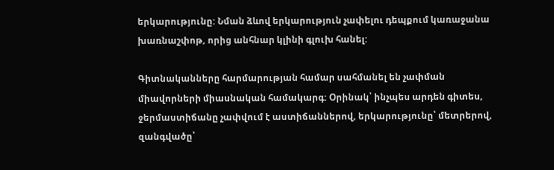երկարությունը: Նման ձևով երկարություն չափելու դեպքում կառաջանա խառնաշփոթ, որից անհնար կլինի գլուխ հանել:

Գիտնականները հարմարության համար սահմանել են չափման միավորների միասնական համակարգ: Օրինակ՝ ինչպես արդեն գիտես, ջերմաստիճանը չափվում է աստիճաններով, երկարությունը՝ մետրերով, զանգվածը՝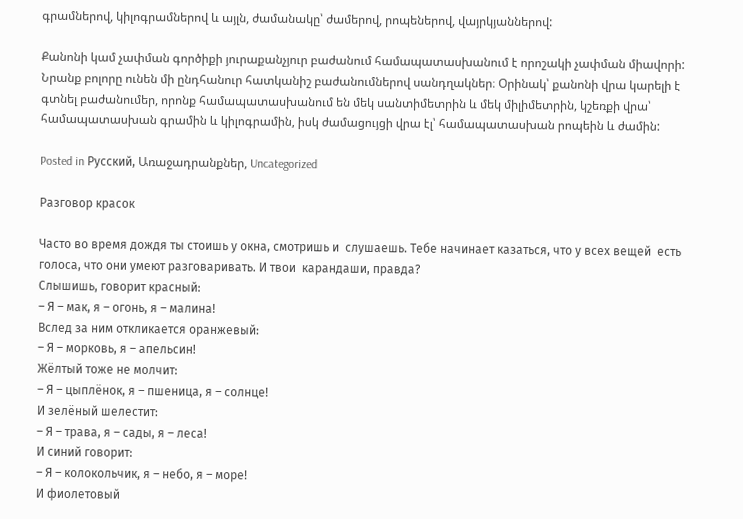գրամներով, կիլոգրամներով և այլն, ժամանակը՝ ժամերով, րոպեներով, վայրկյաններով:

Քանոնի կամ չափման գործիքի յուրաքանչյուր բաժանում համապատասխանում է որոշակի չափման միավորի: Նրանք բոլորը ունեն մի ընդհանուր հատկանիշ բաժանումներով սանդղակներ։ Օրինակ՝ քանոնի վրա կարելի է գտնել բաժանումեր, որոնք համապատասխանում են մեկ սանտիմետրին և մեկ միլիմետրին, կշեռքի վրա՝ համապատասխան գրամին և կիլոգրամին, իսկ ժամացույցի վրա էլ՝ համապատասխան րոպեին և ժամին:

Posted in Русский, Առաջադրանքներ, Uncategorized

Разговор красок

Часто во время дождя ты стоишь у окна, смотришь и  слушаешь. Тебе начинает казаться, что у всех вещей  есть голоса, что они умеют разговаривать. И твои  карандаши, правда?
Слышишь, говорит красный:
– Я – мак, я – огонь, я – малина!
Вслед за ним откликается оранжевый:
– Я – морковь, я – апельсин!
Жёлтый тоже не молчит:
– Я – цыплёнок, я – пшеница, я – солнце!
И зелёный шелестит:
– Я – трава, я – сады, я – леса!
И синий говорит:
– Я – колокольчик, я – небо, я – море!
И фиолетовый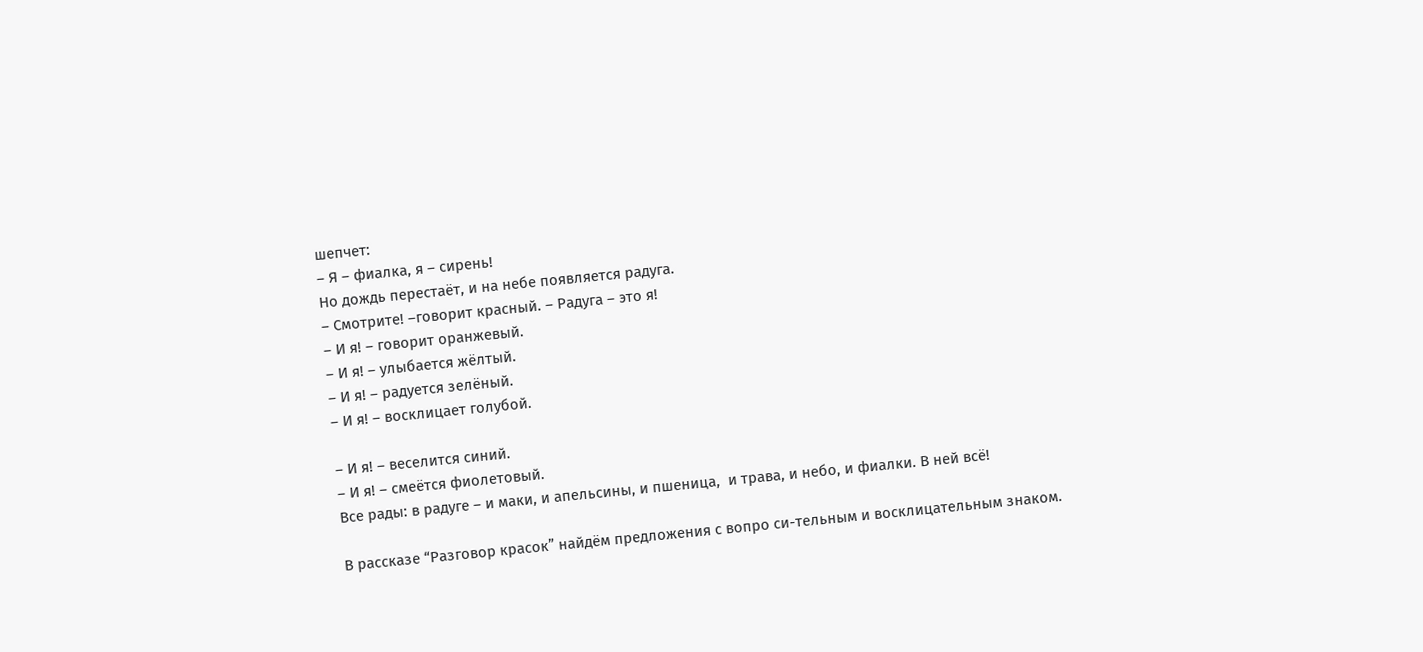шепчет:
– Я – фиалка, я – сирень!
Но дождь перестаёт, и на небе появляется радуга.
– Смотрите! –говорит красный. – Радуга – это я!
– И я! – говорит оранжевый.
– И я! – улыбается жёлтый.
– И я! – радуется зелёный.
– И я! – восклицает голубой.

– И я! – веселится синий.
– И я! – смеётся фиолетовый.
Все рады: в радуге – и маки, и апельсины, и пшеница,  и трава, и небо, и фиалки. В ней всё!

В рассказе “Разговор красок” найдём предложения с вопро си-тельным и восклицательным знаком.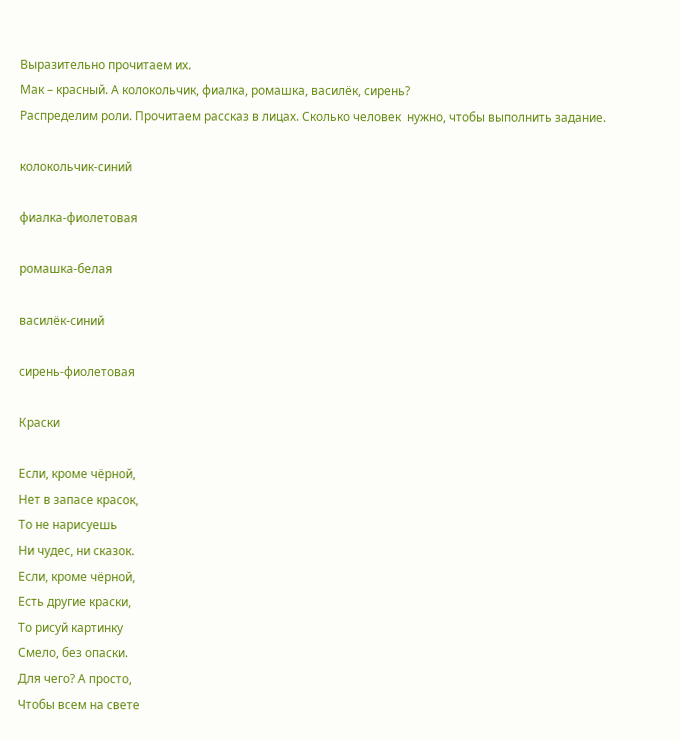Выразительно прочитаем их.
Мак – красный. А колокольчик, фиалка, ромашка, василёк, сирень?
Распределим роли. Прочитаем рассказ в лицах. Сколько человек  нужно, чтобы выполнить задание.

колокольчик-синий

фиалка-фиолетовая

ромашка-белая

василёк-синий

сирень-фиолетовая

Краски

Если, кроме чёрной,
Нет в запасе красок,
То не нарисуешь
Ни чудес, ни сказок.
Если, кроме чёрной,
Есть другие краски,
То рисуй картинку
Смело, без опаски.
Для чего? А просто,
Чтобы всем на свете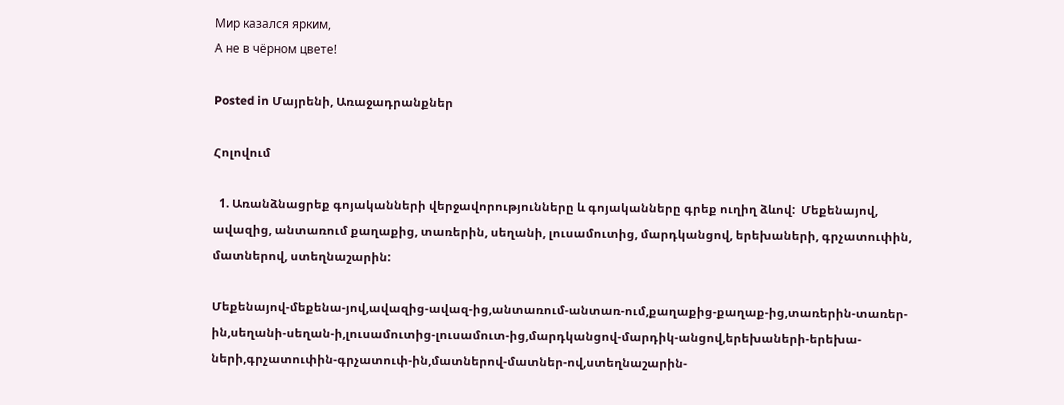Мир казался ярким,
А не в чёрном цвете!

Posted in Մայրենի, Առաջադրանքներ

Հոլովում

  1. Առանձնացրեք գոյականների վերջավորությունները և գոյականները գրեք ուղիղ ձևով:  Մեքենայով, ավազից, անտառում քաղաքից, տառերին, սեղանի, լուսամուտից, մարդկանցով, երեխաների, գրչատուփին, մատներով, ստեղնաշարին:

Մեքենայով-մեքենա-յով,ավազից-ավազ-ից,անտառում-անտառ-ում,քաղաքից-քաղաք-ից,տառերին-տառեր-ին,սեղանի-սեղան-ի,լուսամուտից-լուսամուտ-ից,մարդկանցով-մարդիկ-անցով,երեխաների-երեխա-ների,գրչատուփին-գրչատուփ-ին,մատներով-մատներ-ով,ստեղնաշարին-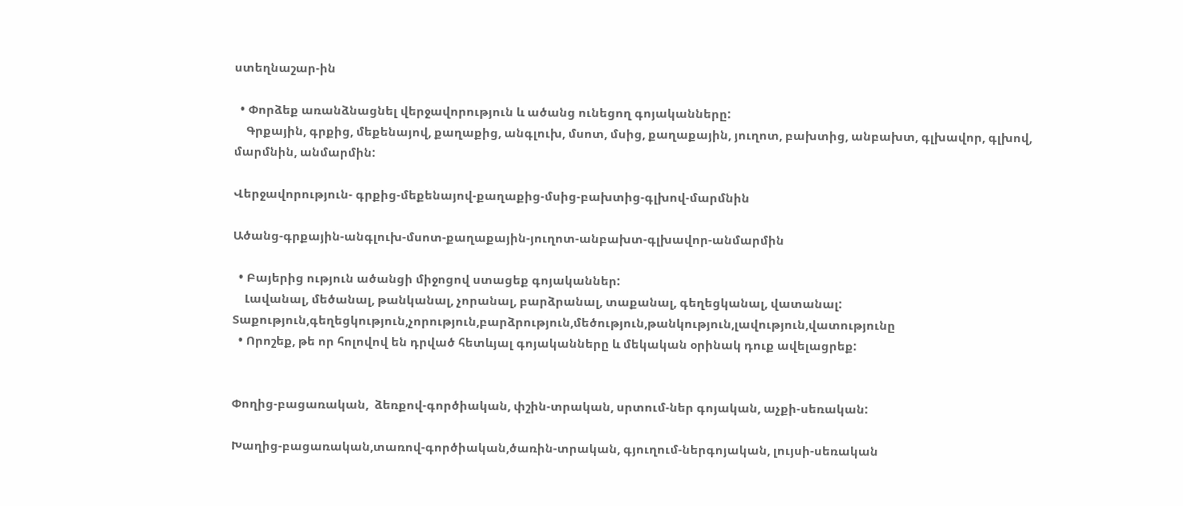ստեղնաշար-ին

  • Փորձեք առանձնացնել վերջավորություն և ածանց ունեցող գոյականները:
    Գրքային, գրքից, մեքենայով, քաղաքից, անգլուխ, մսոտ, մսից, քաղաքային, յուղոտ, բախտից, անբախտ, գլխավոր, գլխով, մարմնին, անմարմին:

Վերջավորություն- գրքից-մեքենայով-քաղաքից-մսից-բախտից-գլխով-մարմնին

Ածանց-գրքային-անգլուխ-մսոտ-քաղաքային-յուղոտ-անբախտ-գլխավոր-անմարմին

  • Բայերից ություն ածանցի միջոցով ստացեք գոյականներ:
    Լավանալ, մեծանալ, թանկանալ, չորանալ, բարձրանալ, տաքանալ, գեղեցկանալ, վատանալ:  Տաքություն,գեղեցկություն,չորություն,բարձրություն,մեծություն,թանկություն,լավություն,վատությունը
  • Որոշեք, թե որ հոլովով են դրված հետևյալ գոյականները և մեկական օրինակ դուք ավելացրեք:


Փողից-բացառական,  ձեռքով-գործիական, փշին-տրական, սրտում-ներ գոյական, աչքի-սեռական:

Խաղից-բացառական,տառով-գործիական,ծառին-տրական, գյուղում-ներգոյական, լույսի-սեռական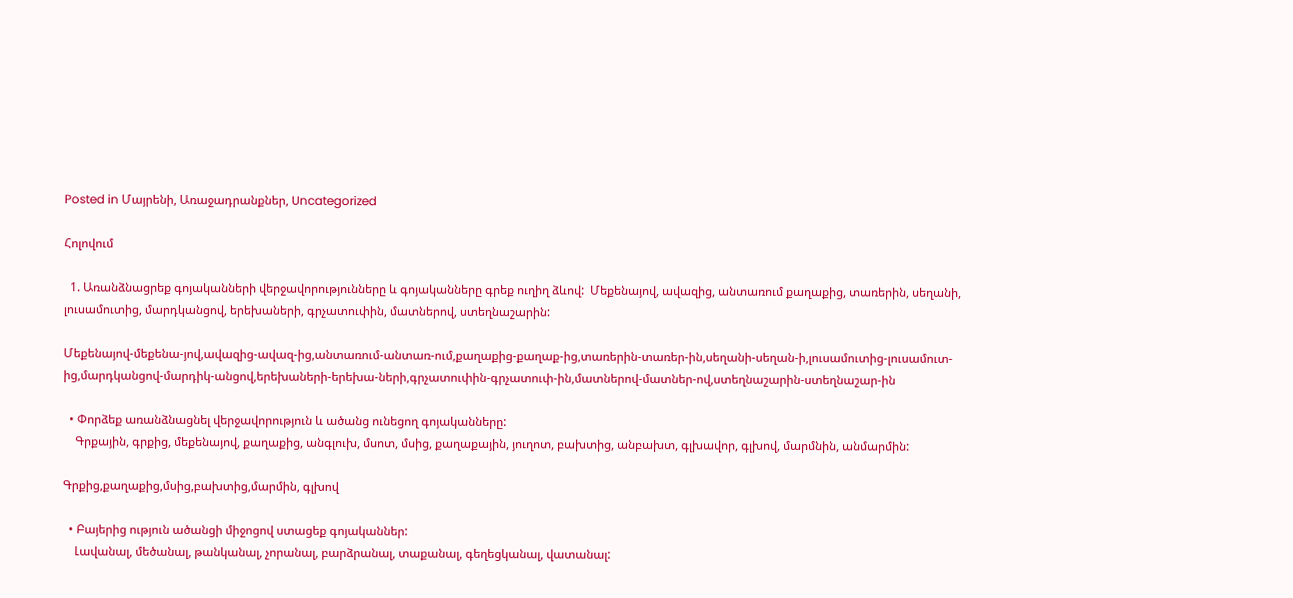Posted in Մայրենի, Առաջադրանքներ, Uncategorized

Հոլովում

  1. Առանձնացրեք գոյականների վերջավորությունները և գոյականները գրեք ուղիղ ձևով:  Մեքենայով, ավազից, անտառում քաղաքից, տառերին, սեղանի, լուսամուտից, մարդկանցով, երեխաների, գրչատուփին, մատներով, ստեղնաշարին:

Մեքենայով-մեքենա-յով,ավազից-ավազ-ից,անտառում-անտառ-ում,քաղաքից-քաղաք-ից,տառերին-տառեր-ին,սեղանի-սեղան-ի,լուսամուտից-լուսամուտ-ից,մարդկանցով-մարդիկ-անցով,երեխաների-երեխա-ների,գրչատուփին-գրչատուփ-ին,մատներով-մատներ-ով,ստեղնաշարին-ստեղնաշար-ին

  • Փորձեք առանձնացնել վերջավորություն և ածանց ունեցող գոյականները:
    Գրքային, գրքից, մեքենայով, քաղաքից, անգլուխ, մսոտ, մսից, քաղաքային, յուղոտ, բախտից, անբախտ, գլխավոր, գլխով, մարմնին, անմարմին:

Գրքից,քաղաքից,մսից,բախտից,մարմին, գլխով

  • Բայերից ություն ածանցի միջոցով ստացեք գոյականներ:
    Լավանալ, մեծանալ, թանկանալ, չորանալ, բարձրանալ, տաքանալ, գեղեցկանալ, վատանալ: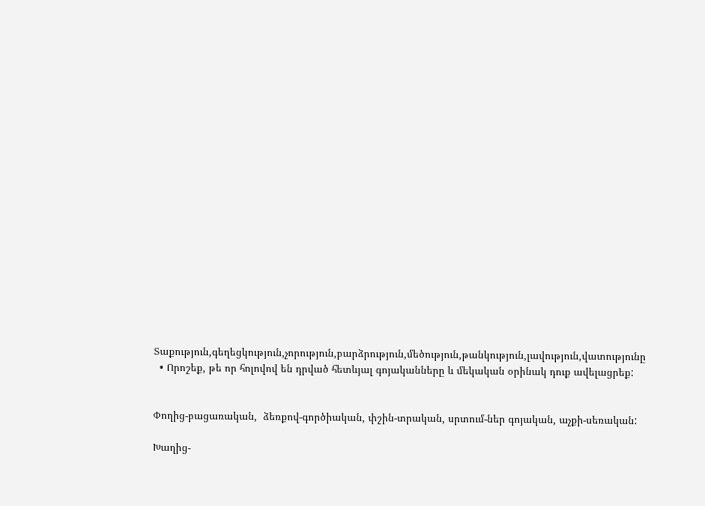Տաքություն,գեղեցկություն,չորություն,բարձրություն,մեծություն,թանկություն,լավություն,վատությունը
  • Որոշեք, թե որ հոլովով են դրված հետևյալ գոյականները և մեկական օրինակ դուք ավելացրեք:


Փողից-բացառական,  ձեռքով-գործիական, փշին-տրական, սրտում-ներ գոյական, աչքի-սեռական:

Խաղից-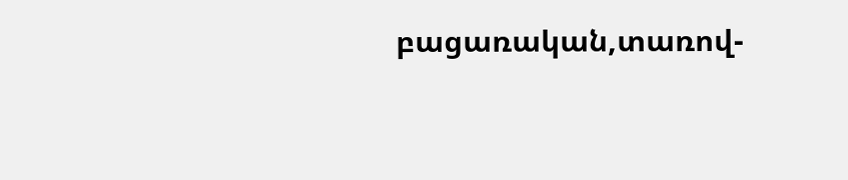բացառական,տառով-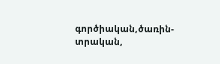գործիական,ծառին-տրական,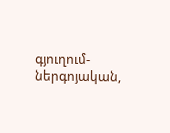գյուղում-ներգոյական,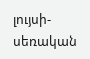լույսի-սեռական